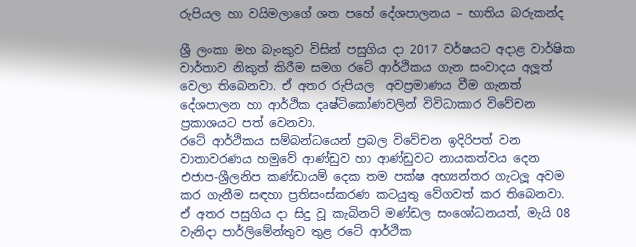රුපියල හා වයිමලාගේ ශත පහේ දේශපාලනය – භාතිය බරුකන්ද

ශ්‍රී ලංකා මහ බැංකුව විසින් පසුගිය දා 2017 වර්ෂයට අදාළ වාර්ෂික වාර්තාව නිකුත් කිරීම සමග රටේ ආර්ථිකය ගැන සංවාදය අලූත් වෙලා තිබෙනවා. ඒ අතර රුපියල  අවප්‍රමාණය වීම ගැනත් දේශපාලන හා ආර්ථික දෘෂ්ටිකෝණවලින් විවිධාකාර විවේචන ප්‍රකාශයට පත් වෙනවා.
රටේ ආර්ථිකය සම්බන්ධයෙන් ප්‍රබල විවේචන ඉදිරිපත් වන වාතාවරණය හමුවේ ආණ්ඩුව හා ආණ්ඩුවට නායකත්වය දෙන එජාප-ශ්‍රීලනිප කණ්ඩායම් දෙක තම පක්ෂ අභ්‍යන්තර ගැටලූ අවම කර ගැනීම සඳහා ප්‍රතිසංස්කරණ කටයුතු වේගවත් කර තිබෙනවා. ඒ අතර පසුගිය දා සිදු වූ කැබිනට් මණ්ඩල සංශෝධනයත්, මැයි 08 වැනිදා පාර්ලිමේන්තුව තුළ රටේ ආර්ථික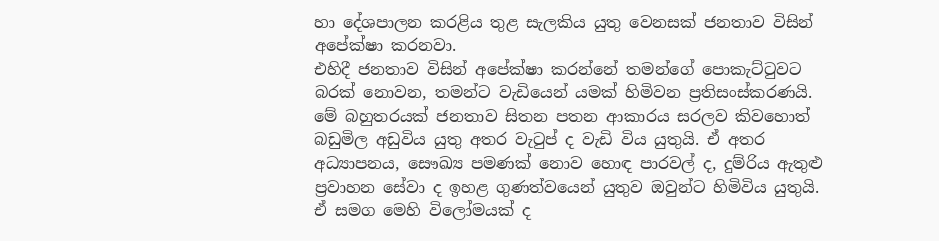හා දේශපාලන කරළිය තුළ සැලකිය යුතු වෙනසක් ජනතාව විසින් අපේක්ෂා කරනවා.
එහිදී ජනතාව විසින් අපේක්ෂා කරන්නේ තමන්ගේ පොකැට්ටුවට බරක් නොවන, තමන්ට වැඩියෙන් යමක් හිමිවන ප්‍රතිසංස්කරණයි. මේ බහුතරයක් ජනතාව සිතන පතන ආකාරය සරලව කිවහොත් බඩුමිල අඩුවිය යුතු අතර වැටුප් ද වැඩි විය යුතුයි. ඒ අතර අධ්‍යාපනය, සෞඛ්‍ය පමණක් නොව හොඳ පාරවල් ද, දුම්රිය ඇතුළු ප්‍රවාහන සේවා ද ඉහළ ගුණත්වයෙන් යුතුව ඔවුන්ට හිමිවිය යුතුයි.
ඒ සමග මෙහි විලෝමයක් ද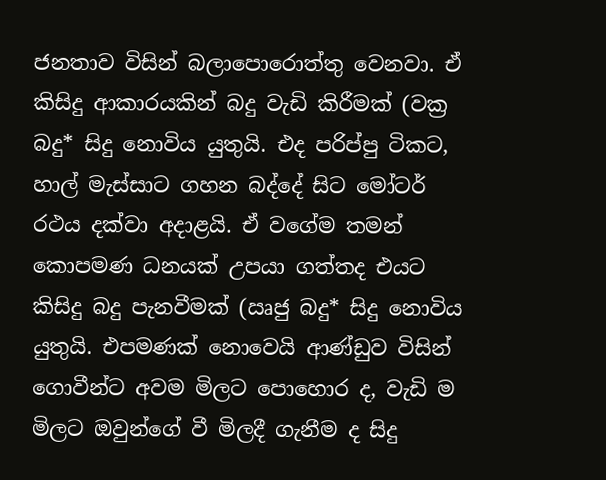ජනතාව විසින් බලාපොරොත්තු වෙනවා. ඒ කිසිදු ආකාරයකින් බදු වැඩි කිරීමක් (වක්‍ර බදු* සිදු නොවිය යුතුයි. එද පරිප්පු ටිකට, හාල් මැස්සාට ගහන බද්දේ සිට මෝටර් රථය දක්වා අදාළයි. ඒ වගේම තමන් කොපමණ ධනයක් උපයා ගත්තද එයට කිසිදු බදු පැනවීමක් (ඍජු බදු* සිදු නොවිය යුතුයි. එපමණක් නොවෙයි ආණ්ඩුව විසින් ගොවීන්ට අවම මිලට පොහොර ද, වැඩි ම මිලට ඔවුන්ගේ වී මිලදී ගැනීම ද සිදු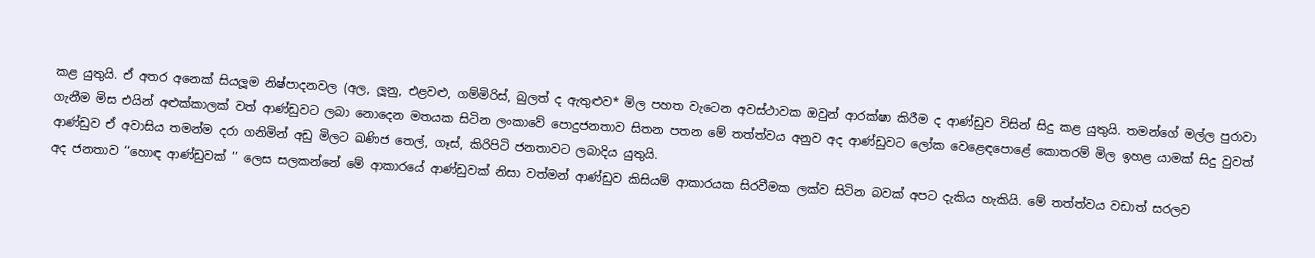කළ යුතුයි. ඒ අතර අනෙක් සියලූම නිෂ්පාදනවල (අල, ලූනු, එළවළු, ගම්මිරිස්, බුලත් ද ඇතුළුව* මිල පහත වැටෙන අවස්ථාවක ඔවුන් ආරක්ෂා කිරීම ද ආණ්ඩුව විසින් සිදු කළ යුතුයි. තමන්ගේ මල්ල පුරාවා ගැනීම මිස එයින් අළුක්කාලක් වත් ආණ්ඩුවට ලබා නොදෙන මතයක සිටින ලංකාවේ පොදුජනතාව සිතන පතන මේ තත්ත්වය අනුව අද ආණ්ඩුවට ලෝක වෙළෙඳපොළේ කොතරම් මිල ඉහළ යාමක් සිදු වුවත් ආණ්ඩුව ඒ අවාසිය තමන්ම දරා ගනිමින් අඩු මිලට ඛණිජ තෙල්, ගෑස්, කිරිපිටි ජනතාවට ලබාදිය යුතුයි.
අද ජනතාව ‘‘හොඳ ආණ්ඩුවක් ’’ ලෙස සලකන්නේ මේ ආකාරයේ ආණ්ඩුවක් නිසා වත්මන් ආණ්ඩුව කිසියම් ආකාරයක සිරවීමක ලක්ව සිටින බවක් අපට දැකිය හැකියි. මේ තත්ත්වය වඩාත් සරලව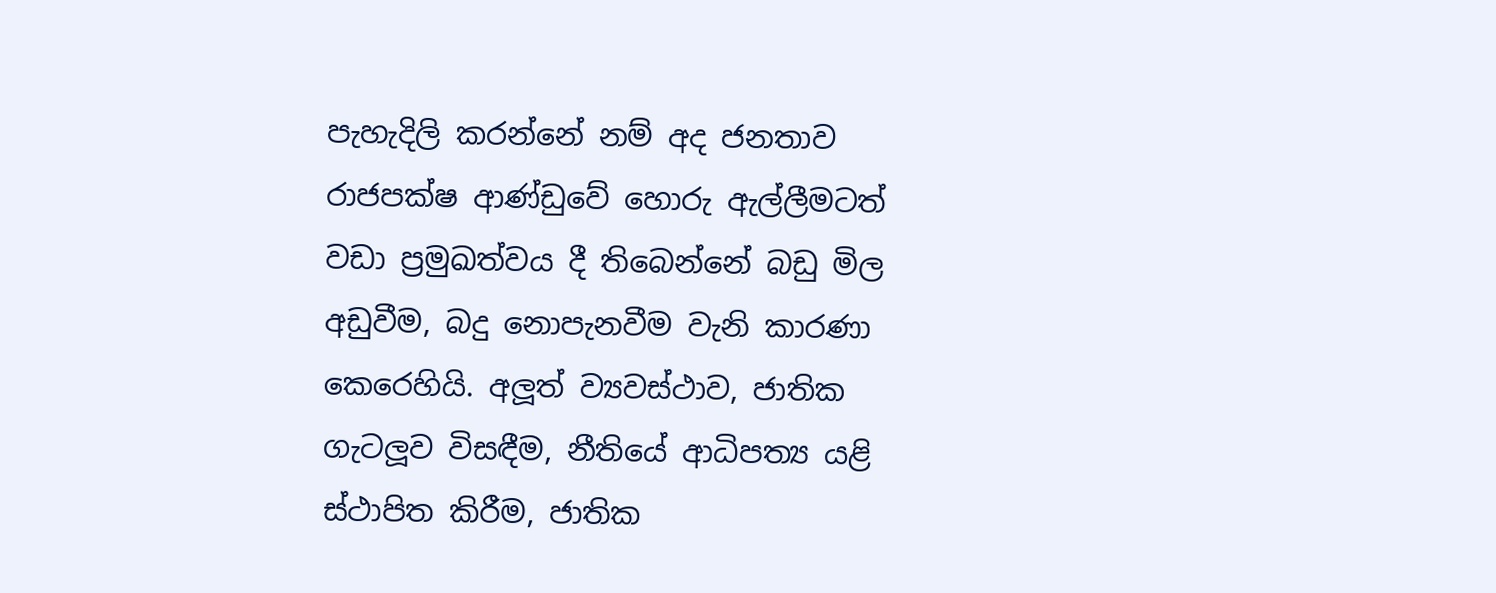පැහැදිලි කරන්නේ නම් අද ජනතාව රාජපක්ෂ ආණ්ඩුවේ හොරු ඇල්ලීමටත් වඩා ප්‍රමුඛත්වය දී තිබෙන්නේ බඩු මිල අඩුවීම, බදු නොපැනවීම වැනි කාරණා කෙරෙහියි. අලූත් ව්‍යවස්ථාව, ජාතික ගැටලූව විසඳීම, නීතියේ ආධිපත්‍ය යළි ස්ථාපිත කිරීම, ජාතික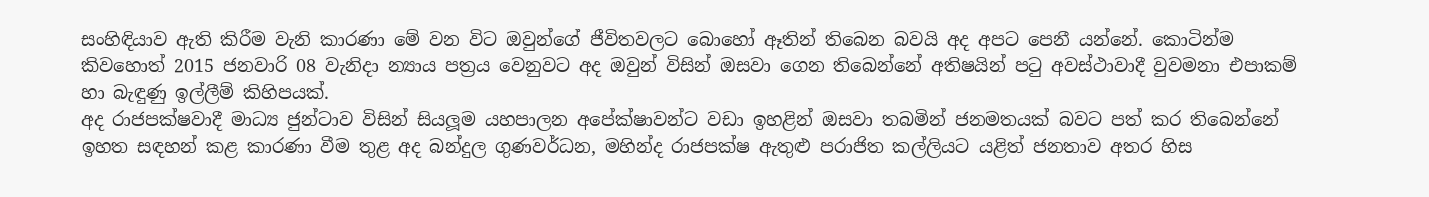සංහිඳියාව ඇති කිරීම වැනි කාරණා මේ වන විට ඔවුන්ගේ ජීවිතවලට බොහෝ ඈතින් තිබෙන බවයි අද අපට පෙනී යන්නේ. කොටින්ම කිවහොත් 2015 ජනවාරි 08 වැනිදා න්‍යාය පත්‍රය වෙනුවට අද ඔවුන් විසින් ඔසවා ගෙන තිබෙන්නේ අතිෂයින් පටු අවස්ථාවාදී වුවමනා එපාකම් හා බැඳුණු ඉල්ලීම් කිහිපයක්.
අද රාජපක්ෂවාදී මාධ්‍ය ජුන්ටාව විසින් සියලූම යහපාලන අපේක්ෂාවන්ට වඩා ඉහළින් ඔසවා තබමින් ජනමතයක් බවට පත් කර තිබෙන්නේ ඉහත සඳහන් කළ කාරණා වීම තුළ අද බන්දුල ගුණවර්ධන, මහින්ද රාජපක්ෂ ඇතුළු පරාජිත කල්ලියට යළිත් ජනතාව අතර හිස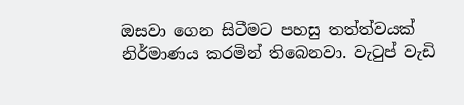ඔසවා ගෙන සිටීමට පහසු තත්ත්වයක් නිර්මාණය කරමින් තිබෙනවා. වැටුප් වැඩි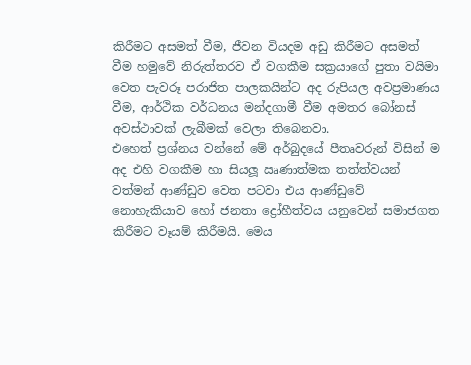කිරීමට අසමත් වීම, ජීවන වියදම අඩු කිරීමට අසමත් වීම හමුවේ නිරුත්තරව ඒ වගකීම සක්‍රයාගේ පුතා වයිමා වෙත පැවරූ පරාජිත පාලකයින්ට අද රුපියල අවප්‍රමාණය වීම, ආර්ථික වර්ධනය මන්දගාමී වීම අමතර බෝනස් අවස්ථාවක් ලැබීමක් වෙලා තිබෙනවා.
එහෙත් ප්‍රශ්නය වන්නේ මේ අර්බුදයේ පීතෘවරුන් විසින් ම අද එහි වගකීම හා සියලූ ඍණාත්මක තත්ත්වයන් වත්මන් ආණ්ඩුව වෙත පටවා එය ආණ්ඩුවේ නොහැකියාව හෝ ජනතා ද්‍රෝහීත්වය යනුවෙන් සමාජගත කිරීමට වෑයම් කිරීමයි. මෙය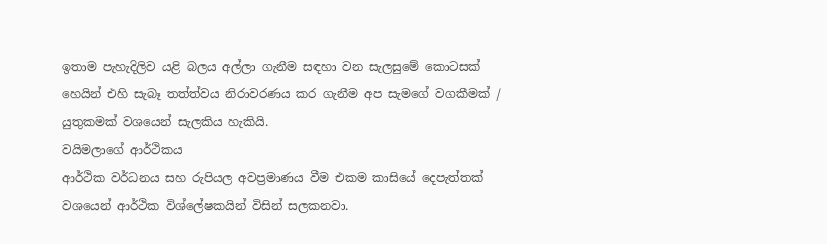ඉතාම පැහැදිලිව යළි බලය අල්ලා ගැනීම සඳහා වන සැලසුමේ කොටසක් හෙයින් එහි සැබෑ තත්ත්වය නිරාවරණය කර ගැනීම අප සැමගේ වගකීමක් / යුතුකමක් වශයෙන් සැලකිය හැකියි.
වයිමලාගේ ආර්ථිකය
ආර්ථික වර්ධනය සහ රුපියල අවප්‍රමාණය වීම එකම කාසියේ දෙපැත්තක් වශයෙන් ආර්ථික විශ්ලේෂකයින් විසින් සලකනවා.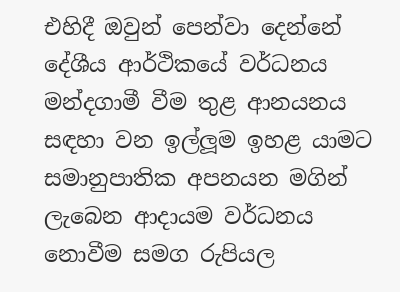එහිදී ඔවුන් පෙන්වා දෙන්නේ දේශීය ආර්ථිකයේ වර්ධනය මන්දගාමී වීම තුළ ආනයනය සඳහා වන ඉල්ලූම ඉහළ යාමට සමානුපාතික අපනයන මගින් ලැබෙන ආදායම වර්ධනය නොවීම සමග රුපියල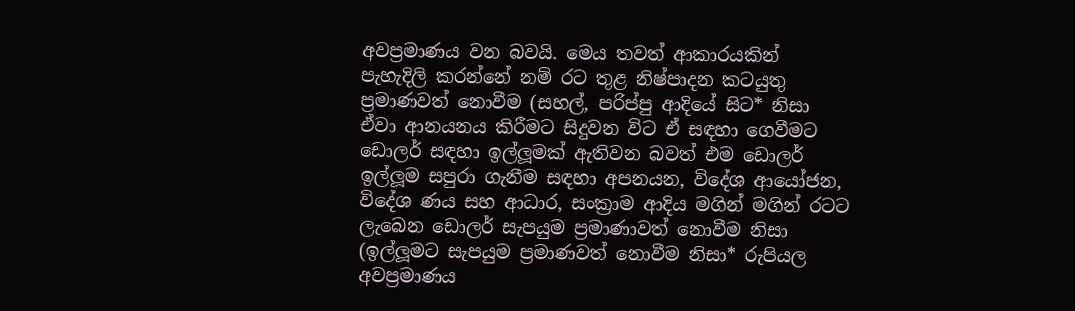අවප්‍රමාණය වන බවයි. මෙය තවත් ආකාරයකින් පැහැදිලි කරන්නේ නම් රට තුළ නිෂ්පාදන කටයුතු ප්‍රමාණවත් නොවීම (සහල්, පරිප්පු ආදියේ සිට* නිසා ඒවා ආනයනය කිරීමට සිදුවන විට ඒ සඳහා ගෙවීමට ඩොලර් සඳහා ඉල්ලූමක් ඇතිවන බවත් එම ඩොලර් ඉල්ලූම සපුරා ගැනීම සඳහා අපනයන, විදේශ ආයෝජන, විදේශ ණය සහ ආධාර, සංක්‍රාම ආදිය මගින් මගින් රටට ලැබෙන ඩොලර් සැපයුම ප්‍රමාණාවත් නොවීම නිසා (ඉල්ලූමට සැපයුම ප්‍රමාණවත් නොවීම නිසා* රුපියල අවප්‍රමාණය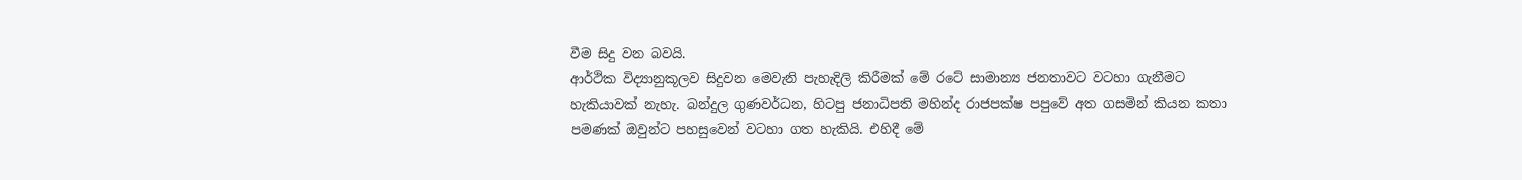වීම සිදු වන බවයි.
ආර්ථික විද්‍යානුකූලව සිදුවන මෙවැනි පැහැදිලි කිරීමක් මේ රටේ සාමාන්‍ය ජනතාවට වටහා ගැනීමට හැකියාවක් නැහැ. බන්දුල ගුණවර්ධන, හිටපු ජනාධිපති මහින්ද රාජපක්ෂ පපුවේ අත ගසමින් කියන කතා පමණක් ඔවුන්ට පහසුවෙන් වටහා ගත හැකියි. එහිදී මේ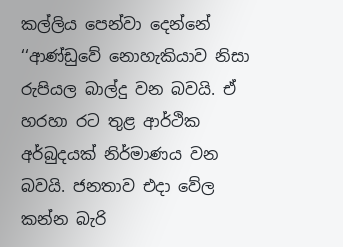කල්ලිය පෙන්වා දෙන්නේ ‘‘ආණ්ඩුවේ නොහැකියාව නිසා රුපියල බාල්දු වන බවයි. ඒ හරහා රට තුළ ආර්ථික අර්බුදයක් නිර්මාණය වන බවයි. ජනතාව එදා වේල කන්න බැරි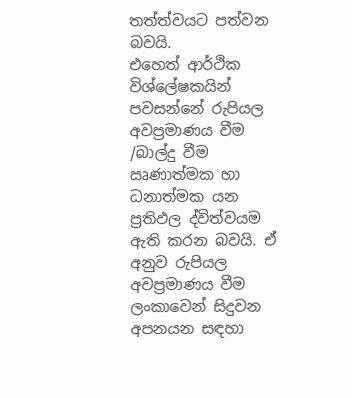තත්ත්වයට පත්වන බවයි.
එහෙත් ආර්ථික විශ්ලේෂකයින් පවසන්නේ රුපියල අවප්‍රමාණය වීම /බාල්දු වීම ඍණාත්මක හා ධනාත්මක යන ප්‍රතිඵල ද්විත්වයම ඇති කරන බවයි. ඒ අනුව රුපියල අවප්‍රමාණය වීම ලංකාවෙන් සිදුවන අපනයන සඳහා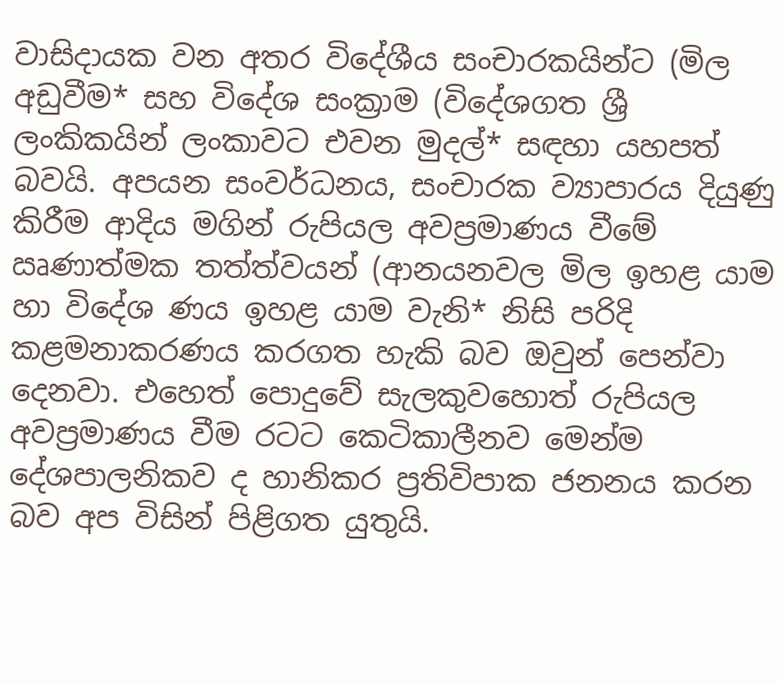වාසිදායක වන අතර විදේශීය සංචාරකයින්ට (මිල අඩුවීම* සහ විදේශ සංක්‍රාම (විදේශගත ශ්‍රී ලංකිකයින් ලංකාවට එවන මුදල්* සඳහා යහපත් බවයි. අපයන සංවර්ධනය, සංචාරක ව්‍යාපාරය දියුණු කිරීම ආදිය මගින් රුපියල අවප්‍රමාණය වීමේ ඍණාත්මක තත්ත්වයන් (ආනයනවල මිල ඉහළ යාම හා විදේශ ණය ඉහළ යාම වැනි* නිසි පරිදි කළමනාකරණය කරගත හැකි බව ඔවුන් පෙන්වා දෙනවා. එහෙත් පොදුවේ සැලකුවහොත් රුපියල අවප්‍රමාණය වීම රටට කෙටිකාලීනව මෙන්ම දේශපාලනිකව ද හානිකර ප්‍රතිවිපාක ජනනය කරන බව අප විසින් පිළිගත යුතුයි.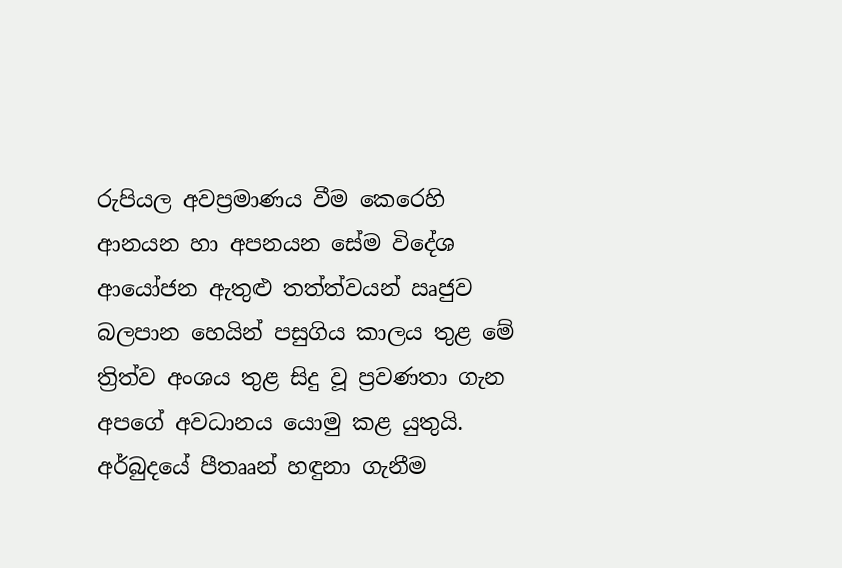රුපියල අවප්‍රමාණය වීම කෙරෙහි ආනයන හා අපනයන සේම විදේශ ආයෝජන ඇතුළු තත්ත්වයන් ඍජුව බලපාන හෙයින් පසුගිය කාලය තුළ මේ ත්‍රිත්ව අංශය තුළ සිදු වූ ප්‍රවණතා ගැන අපගේ අවධානය යොමු කළ යුතුයි.
අර්බුදයේ පීතෲන් හඳුනා ගැනීම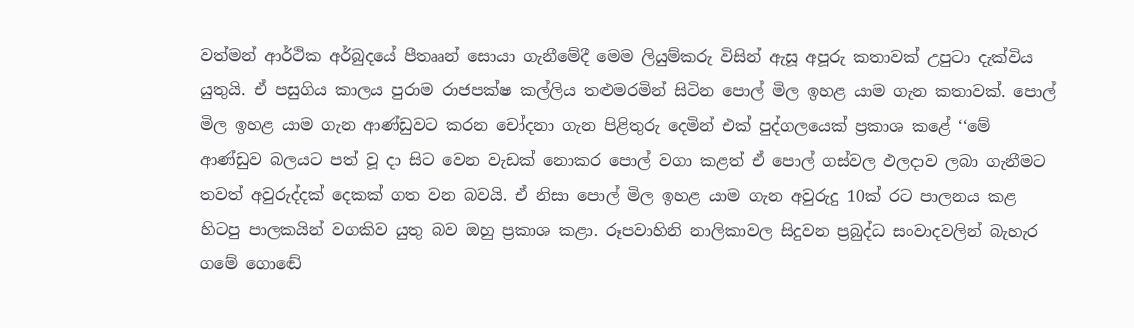වත්මන් ආර්ථික අර්බුදයේ පීතෲන් සොයා ගැනීමේදී මෙම ලියුම්කරු විසින් ඇසූ අපූරු කතාවක් උපුටා දැක්විය යුතුයි. ඒ පසුගිය කාලය පුරාම රාජපක්ෂ කල්ලිය තළුමරමින් සිටින පොල් මිල ඉහළ යාම ගැන කතාවක්. පොල් මිල ඉහළ යාම ගැන ආණ්ඩුවට කරන චෝදනා ගැන පිළිතුරු දෙමින් එක් පුද්ගලයෙක් ප්‍රකාශ කළේ ‘‘මේ ආණ්ඩුව බලයට පත් වූ දා සිට වෙන වැඩක් නොකර පොල් වගා කළත් ඒ පොල් ගස්වල ඵලදාව ලබා ගැනීමට තවත් අවුරුද්දක් දෙකක් ගත වන බවයි. ඒ නිසා පොල් මිල ඉහළ යාම ගැන අවුරුදු 10ක් රට පාලනය කළ හිටපු පාලකයින් වගකිව යුතු බව ඔහු ප්‍රකාශ කළා. රූපවාහිනි නාලිකාවල සිදුවන ප්‍රබුද්ධ සංවාදවලින් බැහැර ගමේ ගොඬේ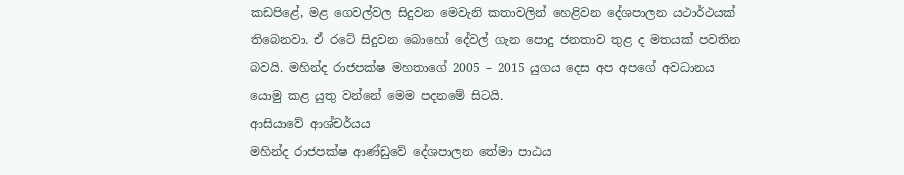කඩපිළේ, මළ ගෙවල්වල සිදුවන මෙවැනි කතාවලින් හෙළිවන දේශපාලන යථාර්ථයක් තිබෙනවා. ඒ රටේ සිදුවන බොහෝ දේවල් ගැන පොදු ජනතාව තුළ ද මතයක් පවතින බවයි. මහින්ද රාජපක්ෂ මහතාගේ 2005 – 2015 යුගය දෙස අප අපගේ අවධානය යොමු කළ යුතු වන්නේ මෙම පදනමේ සිටයි.
ආසියාවේ ආශ්චර්යය
මහින්ද රාජපක්ෂ ආණ්ඩුවේ දේශපාලන තේමා පාඨය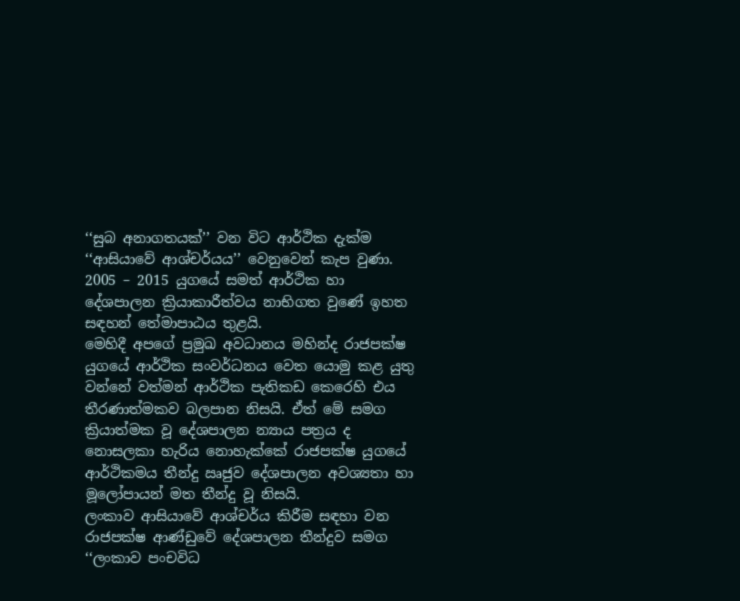‘‘සුබ අනාගතයක්’’ වන විට ආර්ථික දැක්ම ‘‘ආසියාවේ ආශ්චර්යය’’ වෙනුවෙන් කැප වුණා. 2005 – 2015 යුගයේ සමත් ආර්ථික හා දේශපාලන ක්‍රියාකාරීත්වය නාභිගත වුණේ ඉහත සඳහන් තේමාපාඨය තුළයි.
මෙහිදී අපගේ ප්‍රමුඛ අවධානය මහින්ද රාජපක්ෂ යුගයේ ආර්ථික සංවර්ධනය වෙත යොමු කළ යුතු වන්නේ වත්මන් ආර්ථික පැතිකඩ කෙරෙහි එය තීරණාත්මකව බලපාන නිසයි. ඒත් මේ සමග ක්‍රියාත්මක වූ දේශපාලන න්‍යාය පත්‍රය ද නොසලකා හැරිය නොහැක්කේ රාජපක්ෂ යුගයේ ආර්ථිකමය තීන්දු ඍජුව දේශපාලන අවශ්‍යතා හා මූලෝපායන් මත තීන්දු වූ නිසයි.
ලංකාව ආසියාවේ ආශ්චර්ය කිරීම සඳහා වන රාජපක්ෂ ආණ්ඩුවේ දේශපාලන තීන්දුව සමග ‘‘ලංකාව පංචවිධ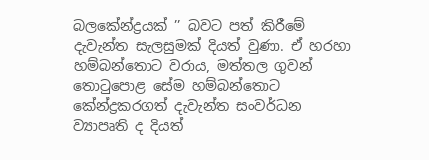බලකේන්ද්‍රයක් ’’ බවට පත් කිරීමේ දැවැන්ත සැලසුමක් දියත් වුණා. ඒ හරහා හම්බන්තොට වරාය, මත්තල ගුවන් තොටුපොළ සේම හම්බන්තොට කේන්ද්‍රකරගත් දැවැන්ත සංවර්ධන ව්‍යාපෘති ද දියත්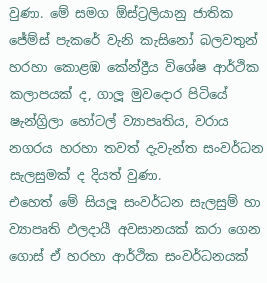වුණා. මේ සමග ඕස්ට්‍රලියානු ජාතික ජේම්ස් පැකරේ වැනි කැසිනෝ බලවතුන් හරහා කොළඹ කේන්ද්‍රීය විශේෂ ආර්ථික කලාපයක් ද, ගාලූ මුවදොර පිටියේ ෂැන්ග්‍රිලා හෝටල් ව්‍යාපෘතිය, වරාය නගරය හරහා තවත් දැවැන්ත සංවර්ධන සැලසුමක් ද දියත් වුණා.
එහෙත් මේ සියලූ සංවර්ධන සැලසුම් හා ව්‍යාපෘති ඵලදායී අවසානයක් කරා ගෙන ගොස් ඒ හරහා ආර්ථික සංවර්ධනයක්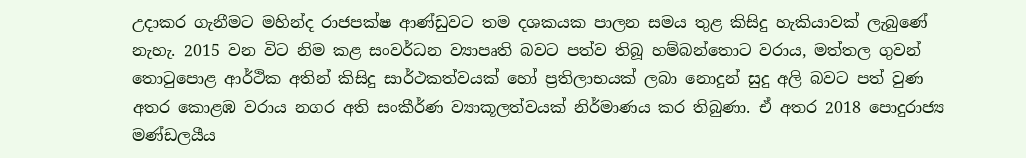උදාකර ගැනීමට මහින්ද රාජපක්ෂ ආණ්ඩුවට තම දශකයක පාලන සමය තුළ කිසිදු හැකියාවක් ලැබුණේ නැහැ. 2015 වන විට නිම කළ සංවර්ධන ව්‍යාපෘති බවට පත්ව තිබූ හම්බන්තොට වරාය, මත්තල ගුවන් තොටුපොළ ආර්ථික අතින් කිසිදු සාර්ථකත්වයක් හෝ ප්‍රතිලාභයක් ලබා නොදුන් සුදු අලි බවට පත් වුණ අතර කොළඹ වරාය නගර අති සංකීර්ණ ව්‍යාකූලත්වයක් නිර්මාණය කර තිබුණා. ඒ අතර 2018 පොදුරාජ්‍ය මණ්ඩලයීය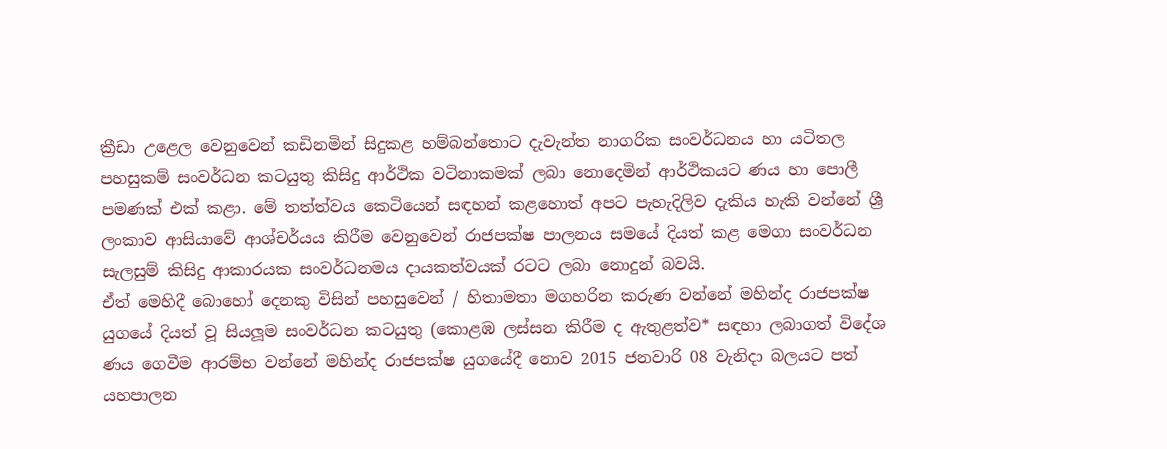ක්‍රීඩා උළෙල වෙනුවෙන් කඩිනමින් සිදුකළ හම්බන්තොට දැවැන්ත නාගරික සංවර්ධනය හා යටිතල පහසුකම් සංවර්ධන කටයුතු කිසිදු ආර්ථික වටිනාකමක් ලබා නොදෙමින් ආර්ථිකයට ණය හා පොලී පමණක් එක් කළා. මේ තත්ත්වය කෙටියෙන් සඳහන් කළහොත් අපට පැහැදිලිව දැකිය හැකි වන්නේ ශ්‍රී ලංකාව ආසියාවේ ආශ්චර්යය කිරීම වෙනුවෙන් රාජපක්ෂ පාලනය සමයේ දියත් කළ මෙගා සංවර්ධන සැලසුම් කිසිදු ආකාරයක සංවර්ධනමය දායකත්වයක් රටට ලබා නොදුන් බවයි.
ඒත් මෙහිදී බොහෝ දෙනකු විසින් පහසුවෙන් / හිතාමතා මගහරින කරුණ වන්නේ මහින්ද රාජපක්ෂ යුගයේ දියත් වූ සියලූම සංවර්ධන කටයුතු (කොළඹ ලස්සන කිරීම ද ඇතුළත්ව* සඳහා ලබාගත් විදේශ ණය ගෙවීම ආරම්භ වන්නේ මහින්ද රාජපක්ෂ යුගයේදී නොව 2015 ජනවාරි 08 වැනිදා බලයට පත් යහපාලන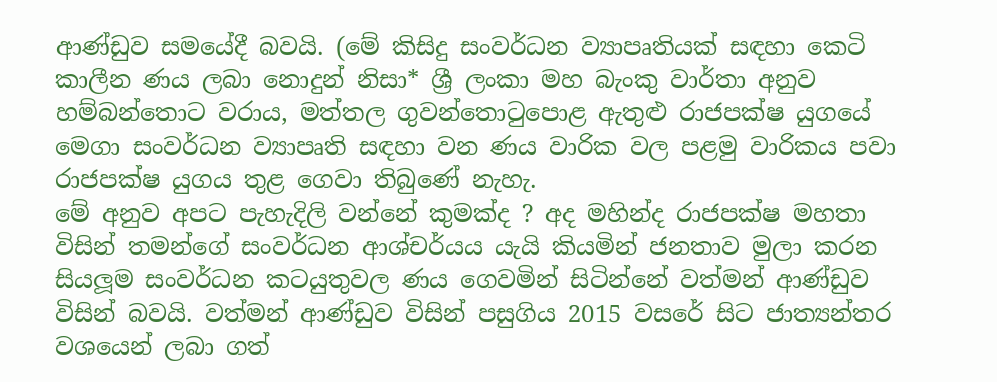ආණ්ඩුව සමයේදී බවයි. (මේ කිසිදු සංවර්ධන ව්‍යාපෘතියක් සඳහා කෙටි කාලීන ණය ලබා නොදුන් නිසා* ශ්‍රී ලංකා මහ බැංකු වාර්තා අනුව හම්බන්තොට වරාය, මත්තල ගුවන්තොටුපොළ ඇතුළු රාජපක්ෂ යුගයේ මෙගා සංවර්ධන ව්‍යාපෘති සඳහා වන ණය වාරික වල පළමු වාරිකය පවා රාජපක්ෂ යුගය තුළ ගෙවා තිබුණේ නැහැ.
මේ අනුව අපට පැහැදිලි වන්නේ කුමක්ද ? අද මහින්ද රාජපක්ෂ මහතා විසින් තමන්ගේ සංවර්ධන ආශ්චර්යය යැයි කියමින් ජනතාව මුලා කරන සියලූම සංවර්ධන කටයුතුවල ණය ගෙවමින් සිටින්නේ වත්මන් ආණ්ඩුව විසින් බවයි. වත්මන් ආණ්ඩුව විසින් පසුගිය 2015 වසරේ සිට ජාත්‍යන්තර වශයෙන් ලබා ගත්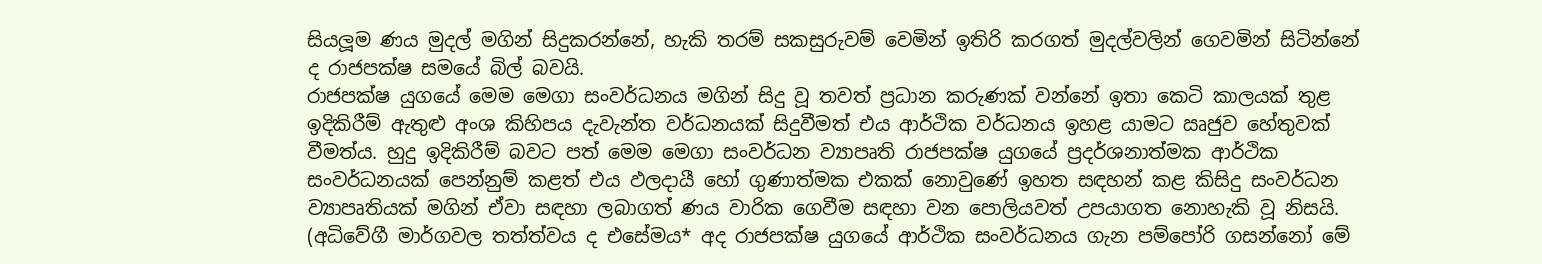සියලූම ණය මුදල් මගින් සිදුකරන්නේ, හැකි තරම් සකසුරුවම් වෙමින් ඉතිරි කරගත් මුදල්වලින් ගෙවමින් සිටින්නේ ද රාජපක්ෂ සමයේ බිල් බවයි.
රාජපක්ෂ යුගයේ මෙම මෙගා සංවර්ධනය මගින් සිදු වූ තවත් ප්‍රධාන කරුණක් වන්නේ ඉතා කෙටි කාලයක් තුළ ඉදිකිරීම් ඇතුළු අංශ කිහිපය දැවැන්ත වර්ධනයක් සිදුවීමත් එය ආර්ථික වර්ධනය ඉහළ යාමට ඍජුව හේතුවක් වීමත්ය. හුදු ඉදිකිරීම් බවට පත් මෙම මෙගා සංවර්ධන ව්‍යාපෘති රාජපක්ෂ යුගයේ ප්‍රදර්ශනාත්මක ආර්ථික සංවර්ධනයක් පෙන්නුම් කළත් එය ඵලදායී හෝ ගුණාත්මක එකක් නොවුණේ ඉහත සඳහන් කළ කිසිදු සංවර්ධන ව්‍යාපෘතියක් මගින් ඒවා සඳහා ලබාගත් ණය වාරික ගෙවීම සඳහා වන පොලියවත් උපයාගත නොහැකි වූ නිසයි. (අධිවේගී මාර්ගවල තත්ත්වය ද එසේමය* අද රාජපක්ෂ යුගයේ ආර්ථික සංවර්ධනය ගැන පම්පෝරි ගසන්නෝ මේ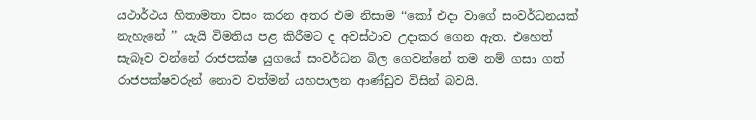යථාර්ථය හිතාමතා වසං කරන අතර එම නිසාම ‘‘කෝ එදා වාගේ සංවර්ධනයක් නැහැනේ ’’ යැයි විමතිය පළ කිරීමට ද අවස්ථාව උදාකර ගෙන ඇත. එහෙත් සැබෑව වන්නේ රාජපක්ෂ යුගයේ සංවර්ධන බිල ගෙවන්නේ තම නම් ගසා ගත් රාජපක්ෂවරුන් නොව වත්මන් යහපාලන ආණ්ඩුව විසින් බවයි.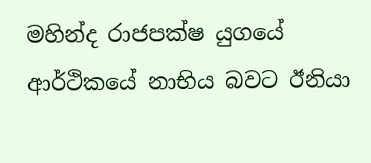මහින්ද රාජපක්ෂ යුගයේ ආර්ථිකයේ නාභිය බවට ඊනියා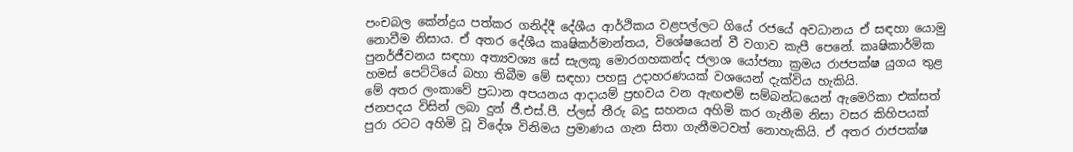පංචබල කේන්ද්‍රය පත්කර ගනිද්දී දේශීය ආර්ථිකය වළපල්ලට ගියේ රජයේ අවධානය ඒ සඳහා යොමු නොවීම නිසාය. ඒ අතර දේශීය කෘෂිකර්මාන්තය, විශේෂයෙන් වී වගාව කැපී පෙනේ. කෘෂිකාර්මික පුනර්ජීවනය සඳහා අත්‍යවශ්‍ය සේ සැලකූ මොරගහකන්ද ජලාශ යෝජනා ක්‍රමය රාජපක්ෂ යුගය තුළ හමස් පෙට්ටියේ බහා තිබීම මේ සඳහා පහසු උදාහරණයක් වශයෙන් දැක්විය හැකියි.
මේ අතර ලංකාවේ ප්‍රධාන අපයනය ආදායම් ප්‍රභවය වන ඇඟළුම් සම්බන්ධයෙන් ඇමෙරිකා එක්සත් ජනපදය විසින් ලබා දුන් ජී.එස්.පී. ප්ලස් තීරු බදු සහනය අහිමි කර ගැනීම නිසා වසර කිහිපයක් පුරා රටට අහිමි වූ විදේශ විනිමය ප්‍රමාණය ගැන සිතා ගැනීමටවත් නොහැකියි. ඒ අතර රාජපක්ෂ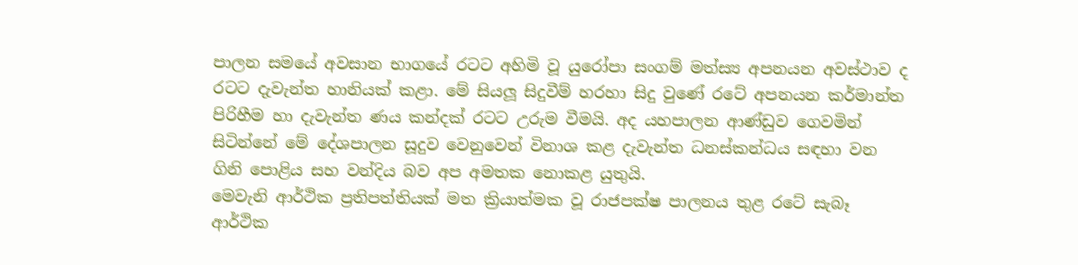පාලන සමයේ අවසාන භාගයේ රටට අහිමි වූ යුරෝපා සංගම් මත්ස්‍ය අපනයන අවස්ථාව ද රටට දැවැන්ත හානියක් කළා. මේ සියලූ සිදුවීම් හරහා සිදු වුණේ රටේ අපනයන කර්මාන්ත පිරිහීම හා දැවැන්ත ණය කන්දක් රටට උරුම වීමයි. අද යහපාලන ආණ්ඩුව ගෙවමින් සිටින්නේ මේ දේශපාලන සූදුව වෙනුවෙන් විනාශ කළ දැවැන්ත ධනස්කන්ධය සඳහා වන ගිනි පොළිය සහ වන්දිය බව අප අමතක නොකළ යුතුයි.
මෙවැනි ආර්ථික ප්‍රතිපත්තියක් මත ක්‍රියාත්මක වූ රාජපක්ෂ පාලනය තුළ රටේ සැබෑ ආර්ථික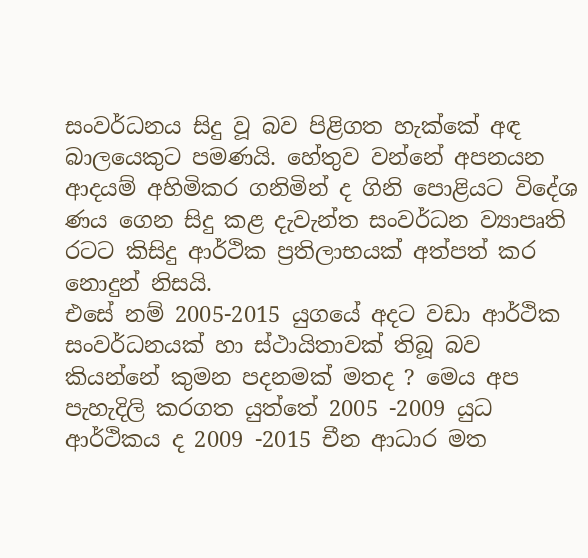සංවර්ධනය සිදු වූ බව පිළිගත හැක්කේ අඳ බාලයෙකුට පමණයි. හේතුව වන්නේ අපනයන ආදයම් අහිමිකර ගනිමින් ද ගිනි පොළියට විදේශ ණය ගෙන සිදු කළ දැවැන්ත සංවර්ධන ව්‍යාපෘති රටට කිසිදු ආර්ථික ප්‍රතිලාභයක් අත්පත් කර නොදුන් නිසයි.
එසේ නම් 2005-2015 යුගයේ අදට වඩා ආර්ථික සංවර්ධනයක් හා ස්ථායිතාවක් තිබූ බව කියන්නේ කුමන පදනමක් මතද ? මෙය අප පැහැදිලි කරගත යුත්තේ 2005 -2009 යුධ ආර්ථිකය ද 2009 -2015 චීන ආධාර මත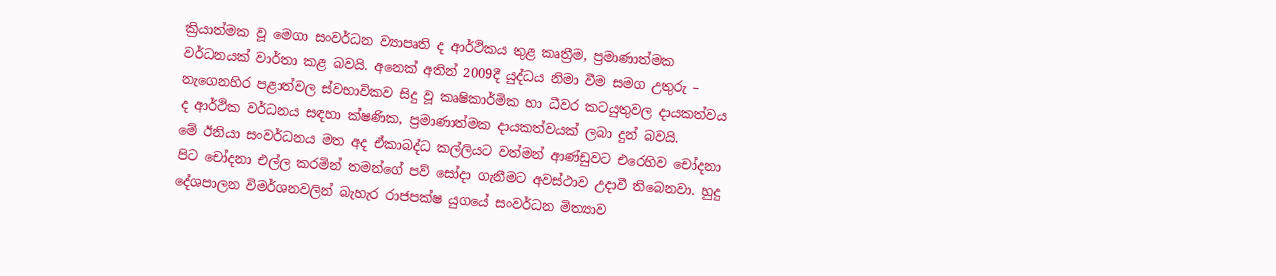ක්‍රියාත්මක වූ මෙගා සංවර්ධන ව්‍යාපෘති ද ආර්ථිකය තුළ කෘත්‍රීම, ප්‍රමාණාත්මක වර්ධනයක් වාර්තා කළ බවයි. අනෙක් අතින් 2009දී යුද්ධය නිමා වීම සමග උතුරු – නැගෙනහිර පළාත්වල ස්වභාවිකව සිදු වූ කෘෂිකාර්මික හා ධීවර කටයුතුවල දායකත්වය ද ආර්ථික වර්ධනය සඳහා ක්ෂණික, ප්‍රමාණාත්මක දායකත්වයක් ලබා දුන් බවයි.
මේ ඊනියා සංවර්ධනය මත අද ඒකාබද්ධ කල්ලියට වත්මන් ආණ්ඩුවට එරෙහිව චෝදනා පිට චෝදනා එල්ල කරමින් තමන්ගේ පව් සෝදා ගැනීමට අවස්ථාව උදාවී තිබෙනවා. හුදු දේශපාලන විමර්ශනවලින් බැහැර රාජපක්ෂ යුගයේ සංවර්ධන මිත්‍යාව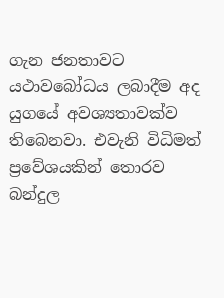ගැන ජනතාවට යථාවබෝධය ලබාදීම අද යුගයේ අවශ්‍යතාවක්ව තිබෙනවා. එවැනි විධිමත් ප්‍රවේශයකින් තොරව බන්දුල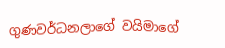ගුණවර්ධනලාගේ වයිමාගේ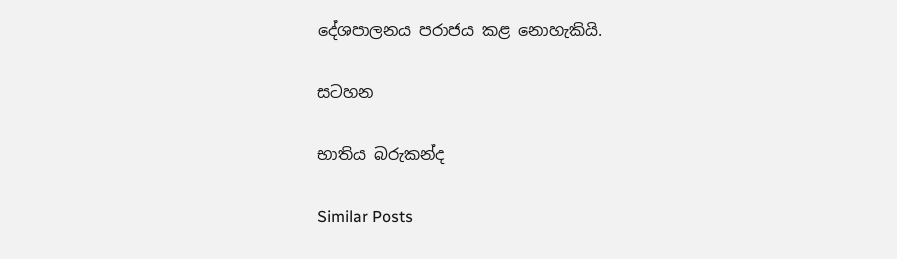දේශපාලනය පරාජය කළ නොහැකියි.

සටහන

භාතිය බරුකන්ද

Similar Posts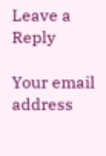Leave a Reply

Your email address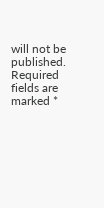will not be published. Required fields are marked *